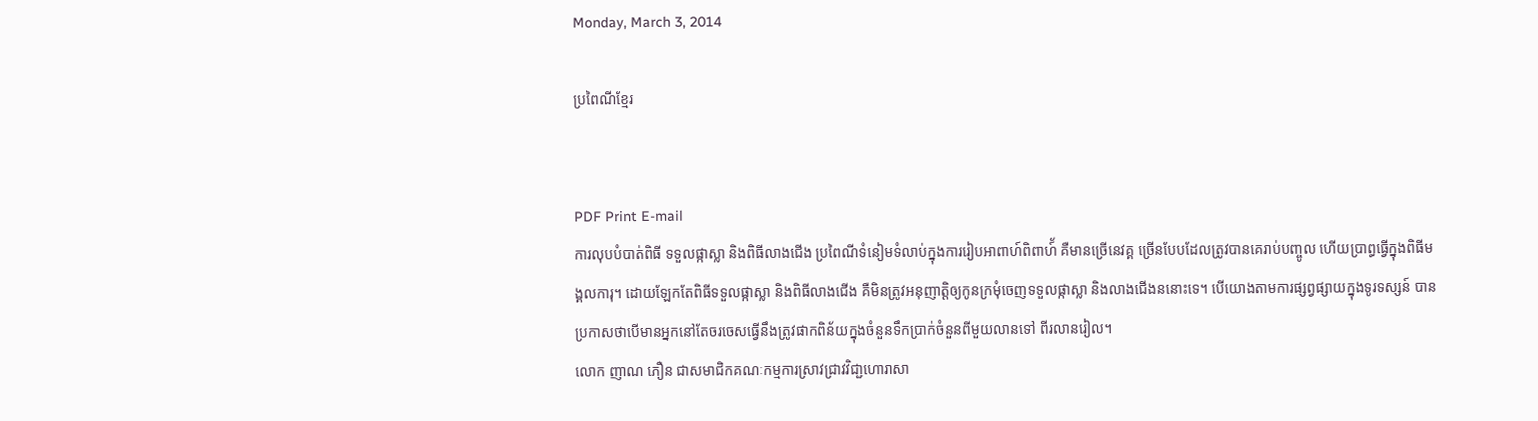Monday, March 3, 2014

ប្រពៃណីខ្មែរ


PDF Print E-mail
ការលុបបំបាត់ពិធី ទទួលផ្កាស្លា និងពិធីលាងជើង ប្រពៃណីទំនៀមទំលាប់ក្នុងការរៀបអាពាហ៍ពិពាហ៍័ គឺមានច្រើនេវគ្គ ច្រើនបែបដែលត្រូវបានគេរាប់បញ្ចូល ហើយប្រាព្ធធ្វើក្នុងពិធីមង្គលការុ។ ដោយឡែកតែពិធីទទួលផ្កាស្លា និងពិធីលាងជើង គឺមិនត្រូវអនុញាត្តិឲ្យកូនក្រមុំចេញទទួលផ្កាស្លា និងលាងជើងននោះទេ។ បើយោងតាមការផ្សព្វផ្សាយក្នុងទូរទស្សន៍ បានប្រកាសថាបើមានអ្នកនៅតែចរចេសធ្វើនឹងត្រូវផាកពិន័យក្នុងចំនួនទឹកប្រាក់ចំនួនពីមួយលានទៅ ពីរលានរៀល។
លោក ញាណ ភឿន ជាសមាជិកគណៈកម្មការស្រាវជ្រាវវិជា្ជហោរាសា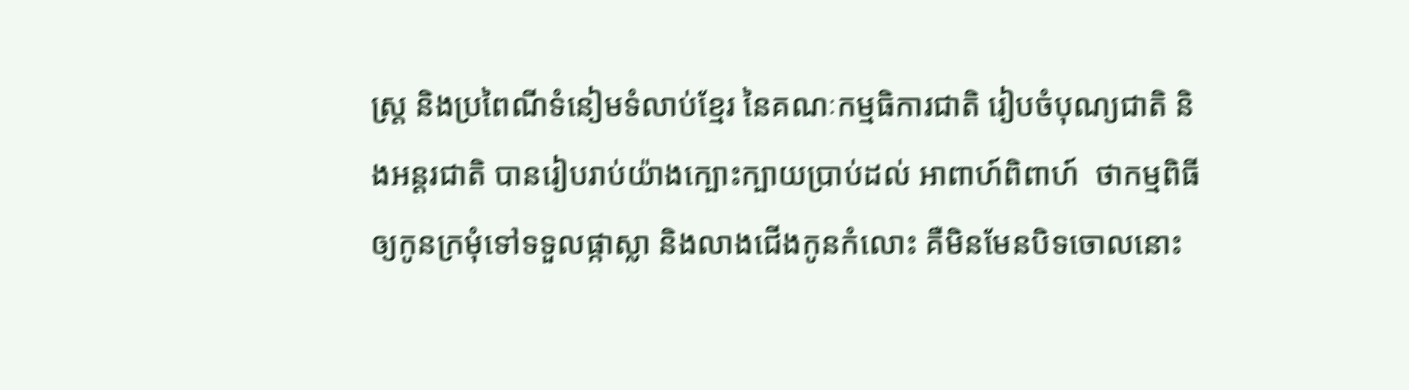ស្រ្ត និងប្រពៃណីទំនៀមទំលាប់ខ្មែរ នៃគណៈកម្មធិការជាតិ រៀបចំបុណ្យជាតិ និងអន្តរជាតិ បានរៀបរាប់យ៉ាងក្បោះក្បាយប្រាប់ដល់ អាពាហ៍ពិពាហ៍  ថាកម្មពិធី ឲ្យកូនក្រមុំទៅទទួលផ្កាស្លា និងលាងជើងកូនកំលោះ គឺមិនមែនបិទចោលនោះ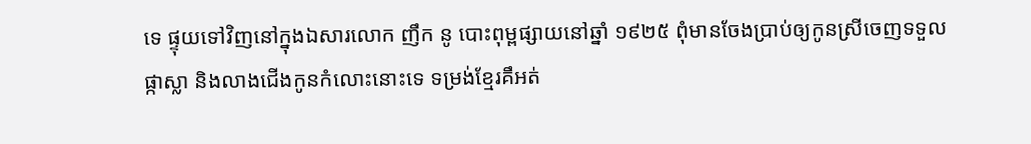ទេ ផ្ទុយទៅវិញនៅក្នុងឯសារលោក ញឹក នូ បោះពុម្ពផ្សាយនៅឆ្នាំ ១៩២៥ ពុំមានចែងប្រាប់ឲ្យកូនស្រីចេញទទួលផ្កាស្លា និងលាងជើងកូនកំលោះនោះទេ ទម្រង់ខ្មែរគឹអត់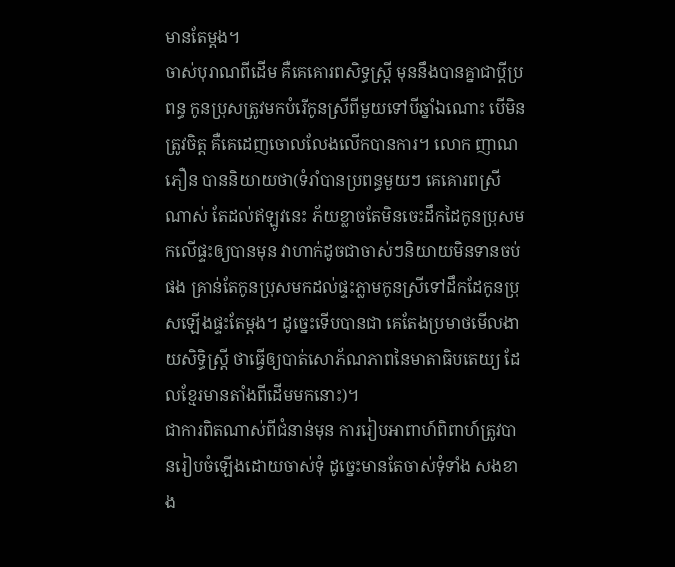មានតែម្តង។
ចាស់បុរាណពីដើម គឺគេគោរពសិទ្ធស្រ្តី មុននឹងបានគ្នាជាប្តីប្រពន្ធ កូនប្រុសត្រូវមកបំរើកូនស្រីពីមួយទៅបីឆ្នាំឯណោះ បើមិនត្រូវចិត្ត គឺគេដេញចោលលែងលើកបានការ។ លោក ញាណ ភឿន បាននិយាយថា(ទំរាំបានប្រពន្ធមួយៗ គេគោរពស្រីណាស់ តែដល់ឥឡូវនេះ ភ័យខ្លាចតែមិនចេះដឹកដៃកូនប្រុសមកលើផ្ទះឲ្យបានមុន វាហាក់ដូចជាចាស់ៗនិយាយមិនទានចប់ផង គ្រាន់តែកូនប្រុសមកដល់ផ្ទះភ្លាមកូនស្រីទៅដឹកដែកូនប្រុសឡើងផ្ទះតែម្តង។ ដូច្នេះទើបបានជា គេតែងប្រមាថមើលងាយសិទ្ធិស្រ្តី ថាធ្វើឲ្យបាត់សោភ័ណភាពនៃមាតាធិបតេយ្យ ដែលខ្មែរមានតាំងពីដើមមកនោះ)។
ជាការពិតណាស់ពីជំនាន់មុន ការរៀបអាពាហ៍ពិពាហ៍ត្រូវបានរៀបចំឡើងដោយចាស់ទុំ ដូច្នេះមានតែចាស់ទុំទាំង សងខាង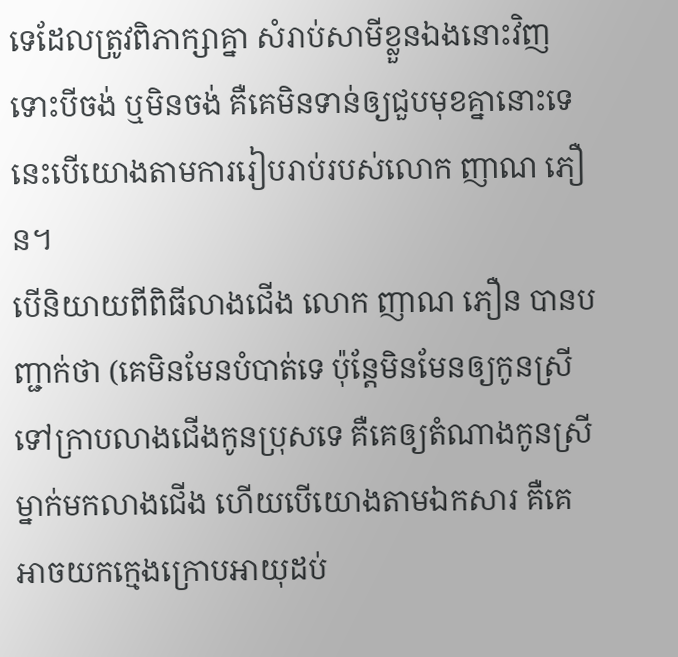ទេដែលត្រូវពិភាក្សាគ្នា សំរាប់សាមីខ្លួនឯងនោះវិញ ទោះបីចង់ ឬមិនចង់ គឺគេមិនទាន់ឲ្យជួបមុខគ្នានោះទេ នេះបើយោងតាមការរៀបរាប់របស់លោក ញាណ ភឿន។
បើនិយាយពីពិធីលាងជើង លោក ញាណ ភឿន បានបញ្ជាក់ថា (គេមិនមែនបំបាត់ទេ ប៉ុន្តែមិនមែនឲ្យកូនស្រីទៅក្រាបលាងជើងកូនប្រុសទេ គឺគេឲ្យតំណាងកូនស្រីម្នាក់មកលាងជើង ហើយបើយោងតាមឯកសារ គឺគេអាចយកក្មេងក្រោបអាយុដប់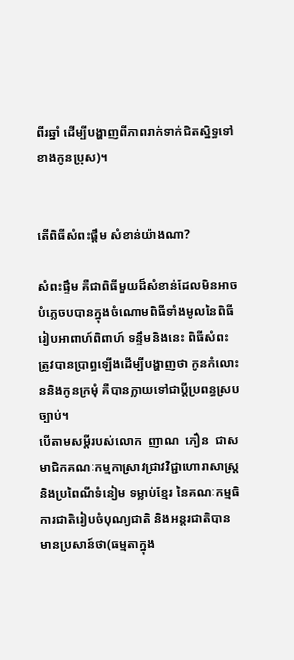ពីរឆ្នាំ ដើម្បីបង្ហាញពីភាពរាក់ទាក់ជិតស្និទ្ធទៅខាងកូនប្រុស)។


តើពិធីសំពះផ្តឹម សំខាន់យ៉ាងណា?

សំពះផ្ទឹម គឺជាពិធីមួយដ៏សំខាន់ដែលមិនអាចបំភ្លេចបបានក្នុងចំណោមពិធីទាំងមូលនៃពិធីរៀបអាពាហ៍ពិពាហ៍ ទន្ទឹមនិងនេះ ពិធីសំពះត្រូវបានប្រាព្ធឡើងដើម្បីបង្ហាញថា កូនកំលោះ ននិងកូនក្រមុំ គឺបានក្លាយទៅជាប្តីប្រពន្ធស្របច្បាប់។
បើតាមសម្តីរបស់លោក  ញាណ  ភឿន  ជាសមាជិកគណៈកម្មកាស្រាវជ្រាវវិជ្ជាហោរាសាស្ត្រ និងប្រពៃណីទំនៀម ទម្លាប់ខ្មែរ នៃគណៈកម្មធិការជាតិរៀបចំបុណ្យជាតិ និងអន្តរជាតិបានមានប្រសាន៍ថា(ធម្មតាក្នុង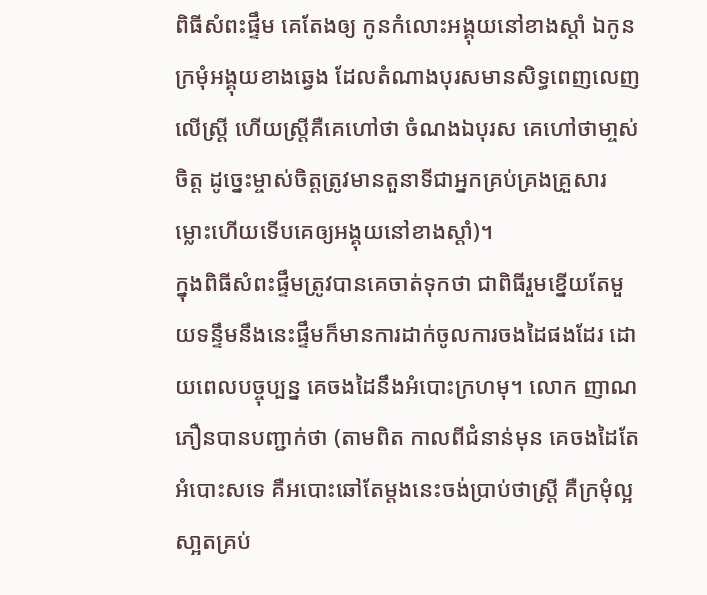ពិធីសំពះផ្ទឹម គេតែងឲ្យ កូនកំលោះអង្គុយនៅខាងស្តាំ ឯកូនក្រមុំអង្គុយខាងឆ្វេង ដែលតំណាងបុរសមានសិទ្ធពេញលេញលើស្ត្រី ហើយស្ត្រីគឺគេហៅថា ចំណងឯបុរស គេហៅថាមា្ចស់ចិត្ត ដូច្នេះម្ចាស់ចិត្តត្រូវមានតួនាទីជាអ្នកគ្រប់គ្រងគ្រួសារ ម្លោះហើយទើបគេឲ្យអង្គុយនៅខាងស្តាំ)។
ក្នុងពិធីសំពះផ្ទឹមត្រូវបានគេចាត់ទុកថា ជាពិធីរួមខ្នើយតែមួយទន្ទឹមនឹងនេះផ្ទឹមក៏មានការដាក់ចូលការចងដៃផងដែរ ដោយពេលបច្ចុប្បន្ន គេចងដៃនឹងអំបោះក្រហមុ។ លោក ញាណ ភឿនបានបញ្ជាក់ថា (តាមពិត កាលពីជំនាន់មុន គេចងដៃតែអំបោះសទេ គឺអបោះឆៅតែម្តងនេះចង់ប្រាប់ថាស្ត្រី គឺក្រមុំល្អសា្អតគ្រប់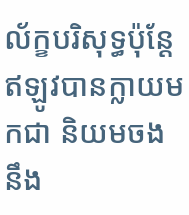ល័ក្ខបរិសុទ្ធប៉ុន្តែឥឡូវបានក្លាយមកជា និយមចងនឹង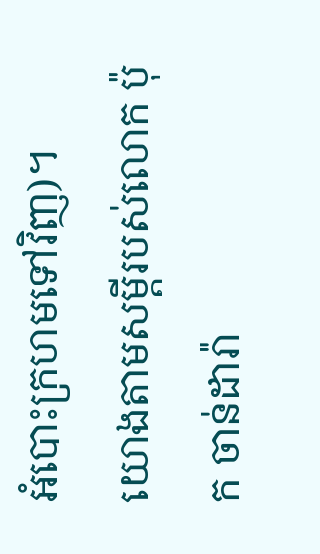អំបោះក្រហមទៅវិញ)។
យោងតាមសម្តីរបស់លោក ប៉ុក ចាន់ដារ៉ា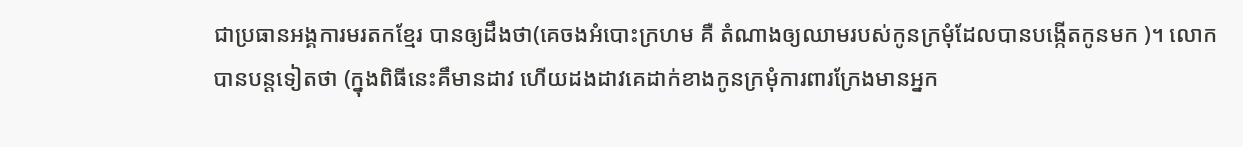ជាប្រធានអង្គការមរតកខ្មែរ បានឲ្យដឹងថា(គេចងអំបោះក្រហម គឺ តំណាងឲ្យឈាមរបស់កូនក្រមុំដែលបានបង្កើតកូនមក )។ លោកបានបន្តទៀតថា (ក្នុងពិធីនេះគឹមានដាវ ហើយដងដាវគេដាក់ខាងកូនក្រមុំការពារក្រែងមានអ្នក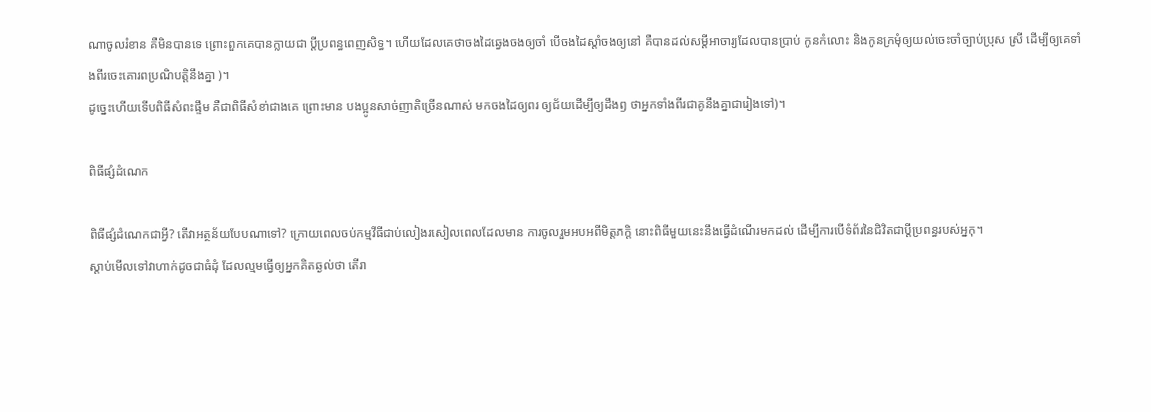ណាចូលរំខាន គឺមិនបានទេ ព្រោះពួកគេបានក្លាយជា ប្តីប្រពន្ធពេញសិទ្ធ។ ហើយដែលគេថាចងដៃឆ្វេងចងឲ្យចាំ បើចងដៃស្តាំចងឲ្យនៅ គឺបានដល់សម្តីអាចារ្យដែលបានប្រាប់ កូនកំលោះ និងកូនក្រមុំឲ្យយល់ចេះចាំច្បាប់ប្រុស ស្រី ដើម្បីឲ្យគេទាំងពីរចេះគោរពប្រណិបត្តិនឹងគ្នា )។
ដូច្នេះហើយទើបពិធីសំពះផ្ទឹម គឺជាពិធីសំខា់ជាងគេ ព្រោះមាន បងប្អូនសាច់ញាតិច្រើនណាស់ មកចងដៃឲ្យពរ ឲ្យជ័យដើម្បីឲ្យដឹងឭ ថាអ្នកទាំងពីរជាគូនឹងគ្នាជារៀងទៅ)។

ពិធីផ្សំដំណេក

ពិធីផ្សំដំណេកជាអ្វី? តើវាអត្ថន័យបែបណាទៅ? ក្រោយពេលចប់កម្មវីធីជាប់លៀងរសៀលពេលដែលមាន ការចូលរួមអបអពីមិត្តភក្តិ នោះពិធីមួយនេះនឹងធ្វើដំណើរមកដល់ ដើម្បីការបើទំព័រនៃជិវិតជាប្តីប្រពន្ធរបស់អ្នកុ។
ស្តាប់មើលទៅវាហាក់ដូចជាធំដុំ ដែលល្មមធ្វើឲ្យអ្នកគិតឆ្ងល់ថា តើរា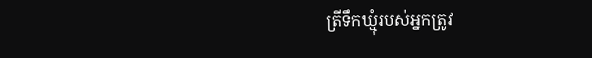ត្រីទឹកឃ្មុំរបស់អ្នកត្រូវ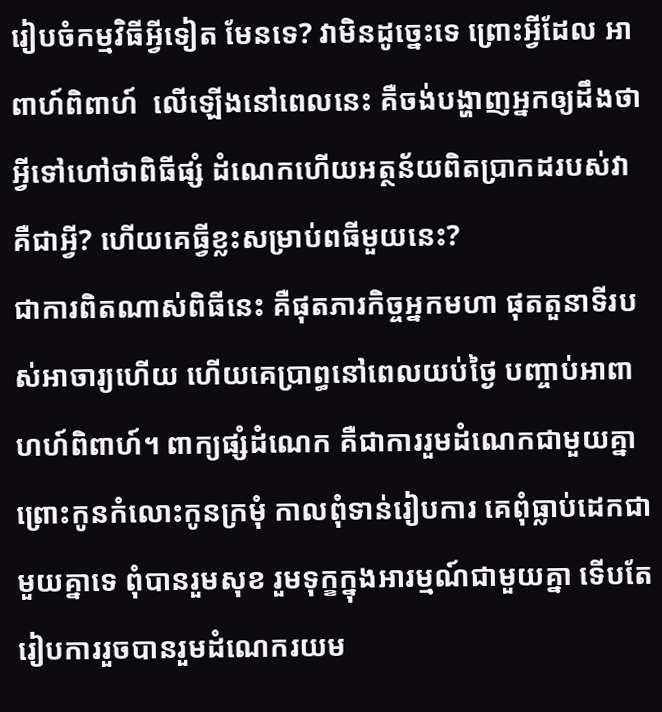រៀបចំកម្មវិធីអ្វីទៀត មែនទេ? វាមិនដូច្នេះទេ ព្រោះអ្វីដែល អាពាហ៍ពិពាហ៍  លើឡើងនៅពេលនេះ គឺចង់បង្ហាញអ្នកឲ្យដឹងថាអ្វីទៅហៅថាពិធីផ្សំ ដំណេកហើយអត្ថន័យពិតបា្រកដរបស់វាគឺជាអ្វី? ហើយគេធ្វីខ្លះសម្រាប់ពធីមួយនេះ?
ជាការពិតណាស់ពិធីនេះ គឺផុតភារកិច្ចអ្នកមហា ផុតតួនាទីរបស់អាចារ្យហើយ ហើយគេបា្រព្ធនៅពេលយប់ថ្ងៃ បញ្ចាប់អាពាហហ៍ពិពាហ៍។ ពាក្យផ្សំដំណេក គឺជាការរួមដំណេកជាមួយគ្នា ព្រោះកូនកំលោះកូនក្រមុំ កាលពុំទាន់រៀបការ គេពុំធ្លាប់ដេកជាមួយគ្នាទេ ពុំបានរួមសុខ រួមទុក្ខក្នុងអារម្មណ៍ជាមួយគ្នា ទើបតែរៀបការរួចបានរួមដំណេករយម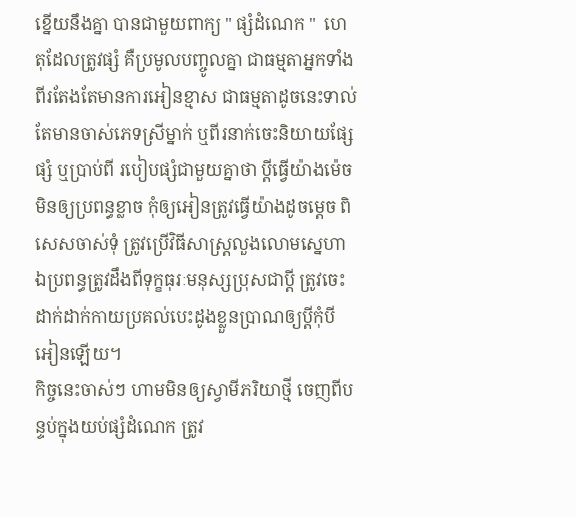ខ្នើយនឹងគ្នា បានជាមួយពាក្យ " ផ្សំដំណេក "  ហេតុដែលត្រូវផ្សំ គឺប្រមូលបញ្ចូលគ្នា ជាធម្មតាអ្នកទាំងពីរតែងតែមានការអៀនខ្មាស ជាធម្មតាដូចនេះទាល់តែមានចាស់ភេទស្រីម្នាក់ ឬពីរនាក់ចេះនិយាយផ្សែផ្សំ ឬប្រាប់ពី របៀបផ្សំជាមួយគ្នាថា ប្តីធ្វើយ៉ាងម៉េចមិនឲ្យប្រពន្ធខ្លាច កុំឲ្យអៀនត្រូវធ្វើយ៉ាងដូចម្តេច ពិសេសចាស់ទុំ ត្រូវប្រើវិធីសាស្ត្រលួងលោមស្នេហា ឯប្រពន្ធត្រូវដឹងពីទុក្ខធុរៈមនុស្សប្រុសជាប្តី ត្រូវចេះដាក់ដាក់កាយប្រគល់បេះដូងខ្លួនបា្រណឲ្យប្តីកុំបីអៀនឡើយ។
កិច្ចនេះចាស់ៗ ហាមមិនឲ្យស្វាមីភរិយាថ្មី ចេញពីបន្ទប់ក្នុងយប់ផ្សំដំណេក ត្រូវ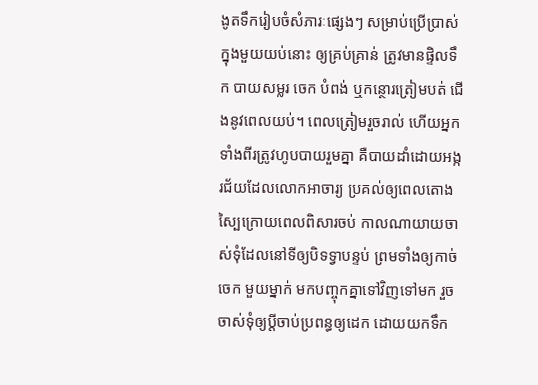ងូតទឹករៀបចំសំភារៈផ្សេងៗ សម្រាប់ប្រើប្រាស់ក្នុងមួយយប់នោះ ឲ្យគ្រប់គ្រាន់ ត្រូវមានផ្ទិលទឹក បាយសម្លរ ចេក បំពង់ ឬកន្ថោរត្រៀមបត់ ជើងនូវពេលយប់។ ពេលត្រៀមរួចរាល់ ហើយអ្នកទាំងពីរត្រូវហូបបាយរួមគ្នា គឺបាយដាំដោយអង្ករជ័យដែលលោកអាចារ្យ ប្រគល់ឲ្យពេលតោងស្បៃក្រោយពេលពិសារចប់ កាលណាយាយចាស់ទុំដែលនៅទីឲ្យបិទទ្វាបន្ទប់ ព្រមទាំងឲ្យកាច់ចេក មួយម្នាក់ មកបញ្ចុកគ្នាទៅវិញទៅមក រួចចាស់ទុំឲ្យប្តីចាប់ប្រពន្ធឲ្យដេក ដោយយកទឹក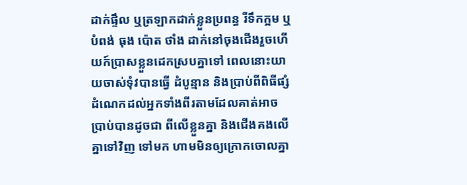ដាក់ផ្ទឹល ឬត្រឡាកដាក់ខ្លួនប្រពន្ធ រីទឹកក្អម ឬបំពង់ ធុង ប៉ោត ថាំង ដាក់នៅចុងជើងរួចហើយក៍បា្រសខ្លួនដេកស្របគ្នាទៅ ពេលនោះយាយចាស់ទុំវបានធ្វើ ដំបូន្មាន និងប្រាប់ពីពិធីផ្សំដំណេកដល់អ្នកទាំងពីរតាមដែលគាត់អាចប្រាប់បានដូចជា ពីលើខ្លួនគ្នា និងជើងគងលើគ្នាទៅវិញ ទៅមក ហាមមិនឲ្យក្រោកចោលគ្នា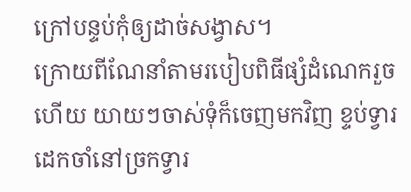ក្រៅបន្ទប់កុំឲ្យដាច់សង្វាស។
ក្រោយពីណែនាំតាមរបៀបពិធីផ្សំដំណេករួចហើយ យាយៗចាស់ទុំក៏ចេញមកវិញ ខ្ទប់ទ្វារដេកចាំនៅច្រកទ្វារ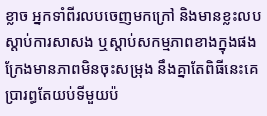ខ្លាច អ្នកទាំពីរលបចេញមកក្រៅ និងមានខ្លះលបស្តាប់ការសាសង ឬស្តាប់សកម្មភាពខាងក្នុងផងក្រែងមានភាពមិនចុះសម្រុង នឹងគ្នាតែពិធីនេះគេប្រារព្ធតែយប់ទីមួយប៉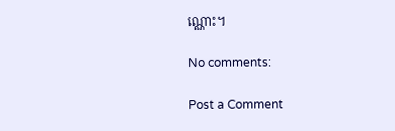ណ្ណោះ។

No comments:

Post a Comment